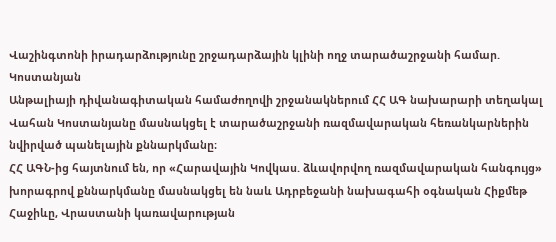Վաշինգտոնի իրադարձությունը շրջադարձային կլինի ողջ տարածաշրջանի համար. Կոստանյան
Անթալիայի դիվանագիտական համաժողովի շրջանակներում ՀՀ ԱԳ նախարարի տեղակալ Վահան Կոստանյանը մասնակցել է տարածաշրջանի ռազմավարական հեռանկարներին նվիրված պանելային քննարկմանը։
ՀՀ ԱԳՆ-ից հայտնում են, որ «Հարավային Կովկաս. ձևավորվող ռազմավարական հանգույց» խորագրով քննարկմանը մասնակցել են նաև Ադրբեջանի նախագահի օգնական Հիքմեթ Հաջիևը, Վրաստանի կառավարության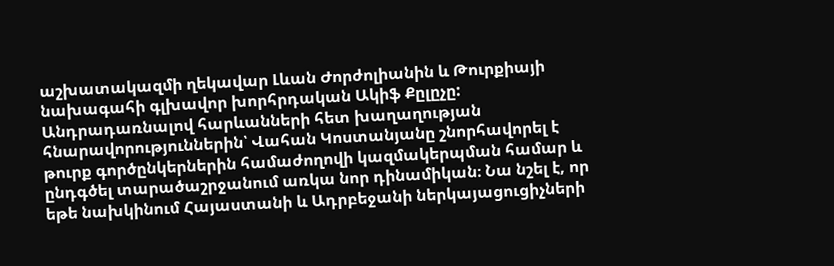աշխատակազմի ղեկավար Լևան Ժորժոլիանին և Թուրքիայի նախագահի գլխավոր խորհրդական Ակիֆ Քըլըչը:
Անդրադառնալով հարևանների հետ խաղաղության հնարավորություններին՝ Վահան Կոստանյանը շնորհավորել է թուրք գործընկերներին համաժողովի կազմակերպման համար և ընդգծել տարածաշրջանում առկա նոր դինամիկան։ Նա նշել է, որ եթե նախկինում Հայաստանի և Ադրբեջանի ներկայացուցիչների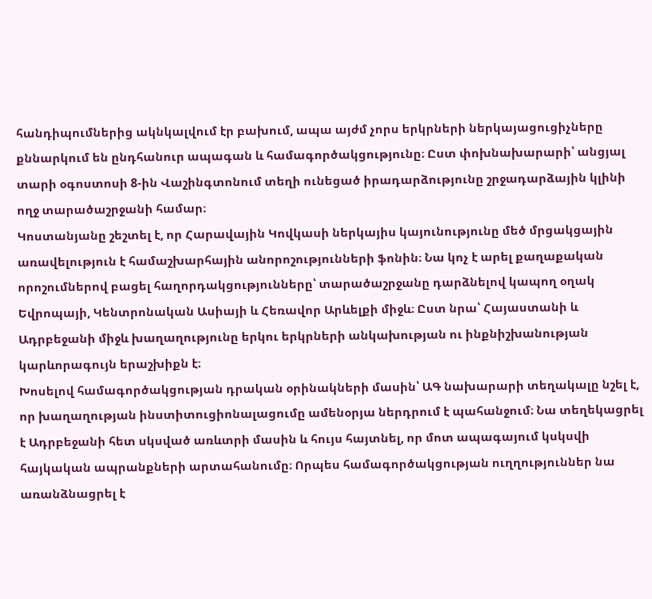հանդիպումներից ակնկալվում էր բախում, ապա այժմ չորս երկրների ներկայացուցիչները քննարկում են ընդհանուր ապագան և համագործակցությունը։ Ըստ փոխնախարարի՝ անցյալ տարի օգոստոսի 8-ին Վաշինգտոնում տեղի ունեցած իրադարձությունը շրջադարձային կլինի ողջ տարածաշրջանի համար։
Կոստանյանը շեշտել է, որ Հարավային Կովկասի ներկայիս կայունությունը մեծ մրցակցային առավելություն է համաշխարհային անորոշությունների ֆոնին։ Նա կոչ է արել քաղաքական որոշումներով բացել հաղորդակցությունները՝ տարածաշրջանը դարձնելով կապող օղակ Եվրոպայի, Կենտրոնական Ասիայի և Հեռավոր Արևելքի միջև։ Ըստ նրա՝ Հայաստանի և Ադրբեջանի միջև խաղաղությունը երկու երկրների անկախության ու ինքնիշխանության կարևորագույն երաշխիքն է։
Խոսելով համագործակցության դրական օրինակների մասին՝ ԱԳ նախարարի տեղակալը նշել է, որ խաղաղության ինստիտուցիոնալացումը ամենօրյա ներդրում է պահանջում։ Նա տեղեկացրել է Ադրբեջանի հետ սկսված առևտրի մասին և հույս հայտնել, որ մոտ ապագայում կսկսվի հայկական ապրանքների արտահանումը։ Որպես համագործակցության ուղղություններ նա առանձնացրել է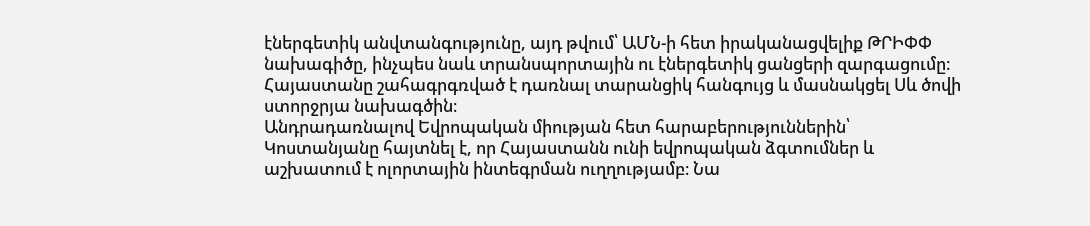էներգետիկ անվտանգությունը, այդ թվում՝ ԱՄՆ-ի հետ իրականացվելիք ԹՐԻՓՓ նախագիծը, ինչպես նաև տրանսպորտային ու էներգետիկ ցանցերի զարգացումը։ Հայաստանը շահագրգռված է դառնալ տարանցիկ հանգույց և մասնակցել Սև ծովի ստորջրյա նախագծին։
Անդրադառնալով Եվրոպական միության հետ հարաբերություններին՝ Կոստանյանը հայտնել է, որ Հայաստանն ունի եվրոպական ձգտումներ և աշխատում է ոլորտային ինտեգրման ուղղությամբ։ Նա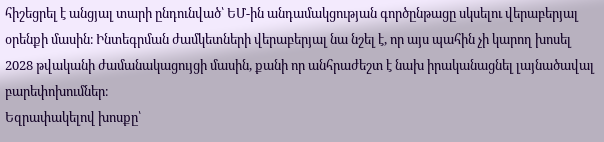հիշեցրել է անցյալ տարի ընդունված՝ ԵՄ-ին անդամակցության գործընթացը սկսելու վերաբերյալ օրենքի մասին։ Ինտեգրման ժամկետների վերաբերյալ նա նշել է, որ այս պահին չի կարող խոսել 2028 թվականի ժամանակացույցի մասին, քանի որ անհրաժեշտ է նախ իրականացնել լայնածավալ բարեփոխումներ։
Եզրափակելով խոսքը՝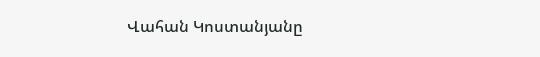Վահան Կոստանյանը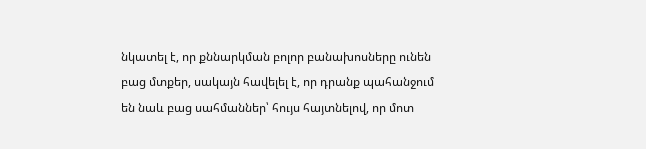նկատել է, որ քննարկման բոլոր բանախոսները ունեն բաց մտքեր, սակայն հավելել է, որ դրանք պահանջում են նաև բաց սահմաններ՝ հույս հայտնելով, որ մոտ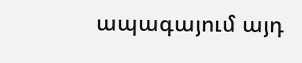ապագայում այդ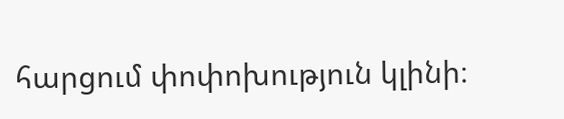հարցում փոփոխություն կլինի։